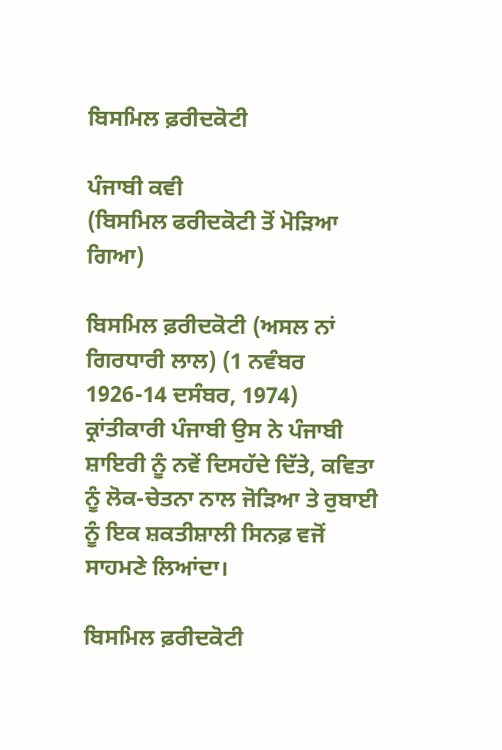ਬਿਸਮਿਲ ਫ਼ਰੀਦਕੋਟੀ

ਪੰਜਾਬੀ ਕਵੀ
(ਬਿਸਮਿਲ ਫਰੀਦਕੋਟੀ ਤੋਂ ਮੋੜਿਆ ਗਿਆ)

ਬਿਸਮਿਲ ਫ਼ਰੀਦਕੋਟੀ (ਅਸਲ ਨਾਂ ਗਿਰਧਾਰੀ ਲਾਲ) (1 ਨਵੰਬਰ 1926-14 ਦਸੰਬਰ, 1974) ਕ੍ਰਾਂਤੀਕਾਰੀ ਪੰਜਾਬੀ ਉਸ ਨੇ ਪੰਜਾਬੀ ਸ਼ਾਇਰੀ ਨੂੰ ਨਵੇਂ ਦਿਸਹੱਦੇ ਦਿੱਤੇ, ਕਵਿਤਾ ਨੂੰ ਲੋਕ-ਚੇਤਨਾ ਨਾਲ ਜੋੜਿਆ ਤੇ ਰੁਬਾਈ ਨੂੰ ਇਕ ਸ਼ਕਤੀਸ਼ਾਲੀ ਸਿਨਫ਼ ਵਜੋਂ ਸਾਹਮਣੇ ਲਿਆਂਦਾ।

ਬਿਸਮਿਲ ਫ਼ਰੀਦਕੋਟੀ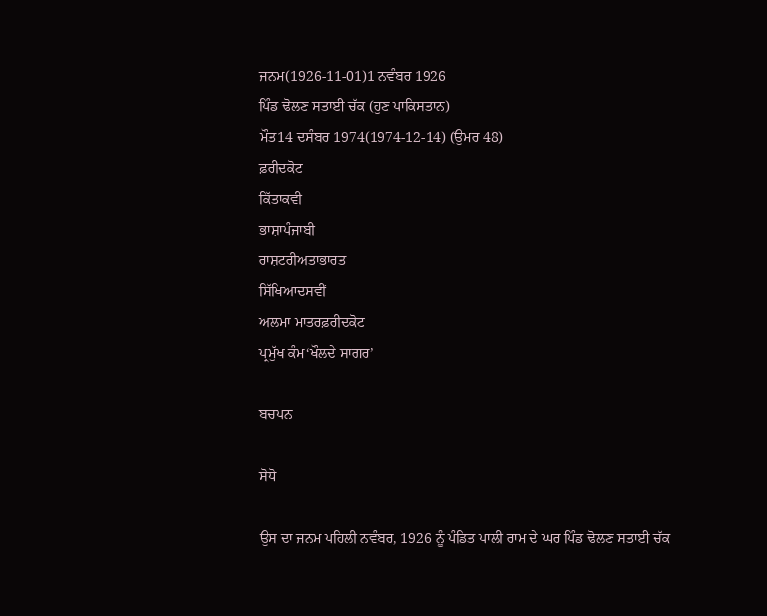ਜਨਮ(1926-11-01)1 ਨਵੰਬਰ 1926
ਪਿੰਡ ਢੋਲਣ ਸਤਾਈ ਚੱਕ (ਹੁਣ ਪਾਕਿਸਤਾਨ)
ਮੌਤ14 ਦਸੰਬਰ 1974(1974-12-14) (ਉਮਰ 48)
ਫ਼ਰੀਦਕੋਟ
ਕਿੱਤਾਕਵੀ
ਭਾਸ਼ਾਪੰਜਾਬੀ
ਰਾਸ਼ਟਰੀਅਤਾਭਾਰਤ
ਸਿੱਖਿਆਦਸਵੀਂ
ਅਲਮਾ ਮਾਤਰਫ਼ਰੀਦਕੋਟ
ਪ੍ਰਮੁੱਖ ਕੰਮ‘ਖੌਲਦੇ ਸਾਗਰ’

ਬਚਪਨ

ਸੋਧੋ

ਉਸ ਦਾ ਜਨਮ ਪਹਿਲੀ ਨਵੰਬਰ, 1926 ਨੂੰ ਪੰਡਿਤ ਪਾਲੀ ਰਾਮ ਦੇ ਘਰ ਪਿੰਡ ਢੋਲਣ ਸਤਾਈ ਚੱਕ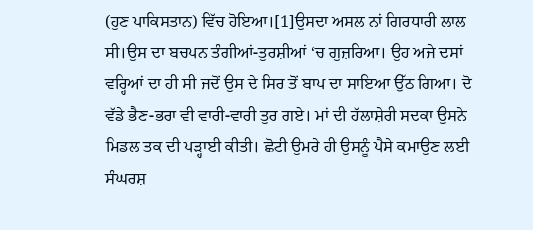(ਹੁਣ ਪਾਕਿਸਤਾਨ) ਵਿੱਚ ਹੋਇਆ।[1]ਉਸਦਾ ਅਸਲ ਨਾਂ ਗਿਰਧਾਰੀ ਲਾਲ ਸੀ।ਉਸ ਦਾ ਬਚਪਨ ਤੰਗੀਆਂ-ਤੁਰਸ਼ੀਆਂ ‘ਚ ਗੁਜ਼ਰਿਆ। ਉਹ ਅਜੇ ਦਸਾਂ ਵਰ੍ਹਿਆਂ ਦਾ ਹੀ ਸੀ ਜਦੋਂ ਉਸ ਦੇ ਸਿਰ ਤੋਂ ਬਾਪ ਦਾ ਸਾਇਆ ਉੱਠ ਗਿਆ। ਦੋ ਵੱਡੇ ਭੈਣ-ਭਰਾ ਵੀ ਵਾਰੀ-ਵਾਰੀ ਤੁਰ ਗਏ। ਮਾਂ ਦੀ ਹੱਲਾਸ਼ੇਰੀ ਸਦਕਾ ਉਸਨੇ ਮਿਡਲ ਤਕ ਦੀ ਪੜ੍ਹਾਈ ਕੀਤੀ। ਛੋਟੀ ਉਮਰੇ ਹੀ ਉਸਨੂੰ ਪੈਸੇ ਕਮਾਉਣ ਲਈ ਸੰਘਰਸ਼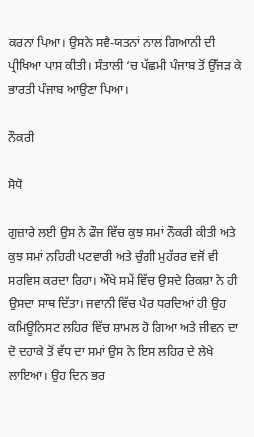ਕਰਨਾ ਪਿਆ। ਉਸਨੇ ਸਵੈ-ਯਤਨਾਂ ਨਾਲ ਗਿਆਨੀ ਦੀ ਪ੍ਰੀਖਿਆ ਪਾਸ ਕੀਤੀ। ਸੰਤਾਲੀ ‘ਚ ਪੱਛਮੀ ਪੰਜਾਬ ਤੋਂ ਉੱਜੜ ਕੇ ਭਾਰਤੀ ਪੰਜਾਬ ਆਉਣਾ ਪਿਆ।

ਨੌਕਰੀ

ਸੋਧੋ

ਗੁਜ਼ਾਰੇ ਲਈ ਉਸ ਨੇ ਫੌਜ ਵਿੱਚ ਕੁਝ ਸਮਾਂ ਨੌਕਰੀ ਕੀਤੀ ਅਤੇ ਕੁਝ ਸਮਾਂ ਨਹਿਰੀ ਪਟਵਾਰੀ ਅਤੇ ਚੁੰਗੀ ਮੁਹੱਰਰ ਵਜੋਂ ਵੀ ਸਰਵਿਸ ਕਰਦਾ ਰਿਹਾ। ਔਖੇ ਸਮੇਂ ਵਿੱਚ ਉਸਦੇ ਰਿਕਸ਼ਾ ਨੇ ਹੀ ਉਸਦਾ ਸਾਥ ਦਿੱਤਾ। ਜਵਾਨੀ ਵਿੱਚ ਪੈਰ ਧਰਦਿਆਂ ਹੀ ਉਹ ਕਮਿਊਨਿਸਟ ਲਹਿਰ ਵਿੱਚ ਸ਼ਾਮਲ ਹੋ ਗਿਆ ਅਤੇ ਜੀਵਨ ਦਾ ਦੋ ਦਹਾਕੇ ਤੋਂ ਵੱਧ ਦਾ ਸਮਾਂ ਉਸ ਨੇ ਇਸ ਲਹਿਰ ਦੇ ਲੇਖੇ ਲਾਇਆ। ਉਹ ਦਿਨ ਭਰ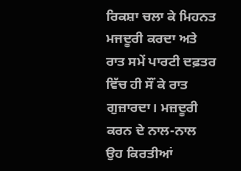ਰਿਕਸ਼ਾ ਚਲਾ ਕੇ ਮਿਹਨਤ ਮਜਦੂਰੀ ਕਰਦਾ ਅਤੇ ਰਾਤ ਸਮੇਂ ਪਾਰਟੀ ਦਫ਼ਤਰ ਵਿੱਚ ਹੀ ਸੌਂ ਕੇ ਰਾਤ ਗੁਜ਼ਾਰਦਾ। ਮਜ਼ਦੂਰੀ ਕਰਨ ਦੇ ਨਾਲ-ਨਾਲ ਉਹ ਕਿਰਤੀਆਂ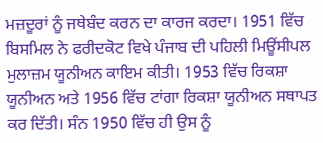ਮਜ਼ਦੂਰਾਂ ਨੂੰ ਜਥੇਬੰਦ ਕਰਨ ਦਾ ਕਾਰਜ ਕਰਦਾ। 1951 ਵਿੱਚ ਬਿਸਮਿਲ ਨੇ ਫਰੀਦਕੋਟ ਵਿਖੇ ਪੰਜਾਬ ਦੀ ਪਹਿਲੀ ਮਿਊਂਸੀਪਲ ਮੁਲਾਜ਼ਮ ਯੂਨੀਅਨ ਕਾਇਮ ਕੀਤੀ। 1953 ਵਿੱਚ ਰਿਕਸ਼ਾ ਯੂਨੀਅਨ ਅਤੇ 1956 ਵਿੱਚ ਟਾਂਗਾ ਰਿਕਸ਼ਾ ਯੂਨੀਅਨ ਸਥਾਪਤ ਕਰ ਦਿੱਤੀ। ਸੰਨ 1950 ਵਿੱਚ ਹੀ ਉਸ ਨੂੰ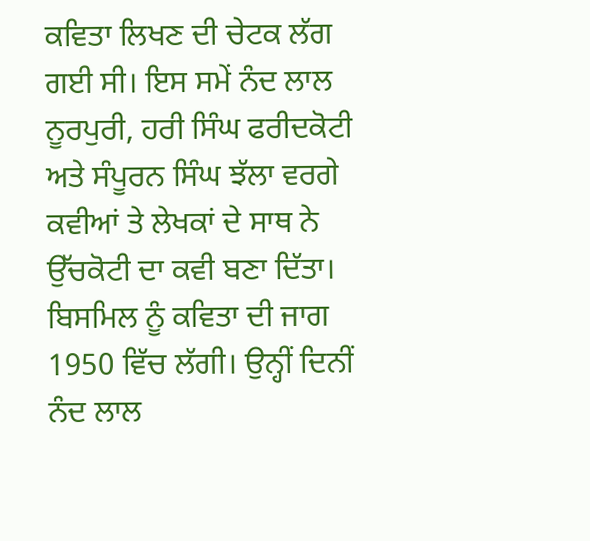ਕਵਿਤਾ ਲਿਖਣ ਦੀ ਚੇਟਕ ਲੱਗ ਗਈ ਸੀ। ਇਸ ਸਮੇਂ ਨੰਦ ਲਾਲ ਨੂਰਪੁਰੀ, ਹਰੀ ਸਿੰਘ ਫਰੀਦਕੋਟੀ ਅਤੇ ਸੰਪੂਰਨ ਸਿੰਘ ਝੱਲਾ ਵਰਗੇ ਕਵੀਆਂ ਤੇ ਲੇਖਕਾਂ ਦੇ ਸਾਥ ਨੇ ਉੱਚਕੋਟੀ ਦਾ ਕਵੀ ਬਣਾ ਦਿੱਤਾ। ਬਿਸਮਿਲ ਨੂੰ ਕਵਿਤਾ ਦੀ ਜਾਗ 1950 ਵਿੱਚ ਲੱਗੀ। ਉਨ੍ਹੀਂ ਦਿਨੀਂ ਨੰਦ ਲਾਲ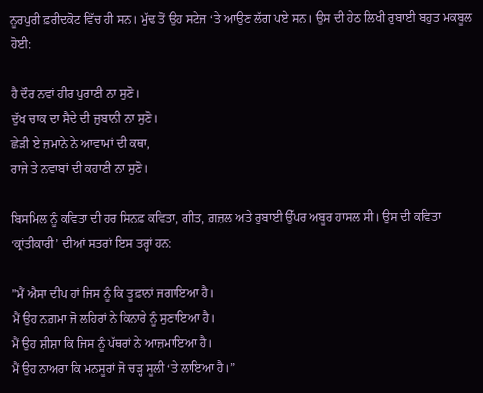ਨੂਰਪੁਰੀ ਫ਼ਰੀਦਕੋਟ ਵਿੱਚ ਹੀ ਸਨ। ਮੁੱਢ ਤੋਂ ਉਹ ਸਟੇਜ ‘ਤੇ ਆਉਣ ਲੱਗ ਪਏ ਸਨ। ਉਸ ਦੀ ਹੇਠ ਲਿਖੀ ਰੁਬਾਈ ਬਹੁਤ ਮਕਬੂਲ ਹੋਈ:

ਹੈ ਦੌਰ ਨਵਾਂ ਹੀਰ ਪੁਰਾਣੀ ਨਾ ਸੁਣੋ।
ਦੁੱਖ ਚਾਕ ਦਾ ਸੈਦੇ ਦੀ ਜ਼ੁਬਾਨੀ ਨਾ ਸੁਣੋ।
ਛੇੜੀ ਏ ਜ਼ਮਾਨੇ ਨੇ ਆਵਾਮਾਂ ਦੀ ਕਥਾ,
ਰਾਜੇ ਤੇ ਨਵਾਬਾਂ ਦੀ ਕਹਾਣੀ ਨਾ ਸੁਣੋ।

ਬਿਸਮਿਲ ਨੂੰ ਕਵਿਤਾ ਦੀ ਹਰ ਸਿਨਫ਼ ਕਵਿਤਾ, ਗੀਤ, ਗ਼ਜ਼ਲ ਅਤੇ ਰੁਬਾਈ ਉੱਪਰ ਅਬੂਰ ਹਾਸਲ ਸੀ। ਉਸ ਦੀ ਕਵਿਤਾ ‘ਕ੍ਰਾਂਤੀਕਾਰੀ’ ਦੀਆਂ ਸਤਰਾਂ ਇਸ ਤਰ੍ਹਾਂ ਹਨ:

”ਮੈਂ ਐਸਾ ਦੀਪ ਹਾਂ ਜਿਸ ਨੂੰ ਕਿ ਤੂਫ਼ਾਨਾਂ ਜਗਾਇਆ ਹੈ।
ਮੈਂ ਉਹ ਨਗ਼ਮਾ ਜੋ ਲਹਿਰਾਂ ਨੇ ਕਿਨਾਰੇ ਨੂੰ ਸੁਣਾਇਆ ਹੈ।
ਮੈਂ ਉਹ ਸ਼ੀਸ਼ਾ ਕਿ ਜਿਸ ਨੂੰ ਪੱਥਰਾਂ ਨੇ ਆਜ਼ਮਾਇਆ ਹੈ।
ਮੈਂ ਉਹ ਨਾਅਰਾ ਕਿ ਮਨਸੂਰਾਂ ਜੋ ਚੜ੍ਹ ਸੂਲੀ ‘ਤੇ ਲਾਇਆ ਹੈ।”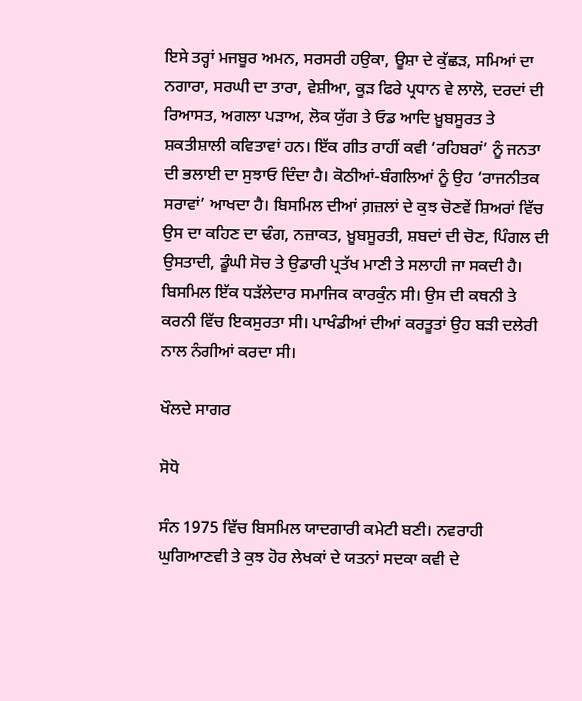ਇਸੇ ਤਰ੍ਹਾਂ ਮਜਬੂਰ ਅਮਨ, ਸਰਸਰੀ ਹਉਕਾ, ਊਸ਼ਾ ਦੇ ਕੁੱਛੜ, ਸਮਿਆਂ ਦਾ ਨਗਾਰਾ, ਸਰਘੀ ਦਾ ਤਾਰਾ, ਵੇਸ਼ੀਆ, ਕੂੜ ਫਿਰੇ ਪ੍ਰਧਾਨ ਵੇ ਲਾਲੋ, ਦਰਦਾਂ ਦੀ ਰਿਆਸਤ, ਅਗਲਾ ਪੜਾਅ, ਲੋਕ ਯੁੱਗ ਤੇ ਓਡ ਆਦਿ ਖ਼ੂਬਸੂਰਤ ਤੇ ਸ਼ਕਤੀਸ਼ਾਲੀ ਕਵਿਤਾਵਾਂ ਹਨ। ਇੱਕ ਗੀਤ ਰਾਹੀਂ ਕਵੀ ‘ਰਹਿਬਰਾਂ’ ਨੂੰ ਜਨਤਾ ਦੀ ਭਲਾਈ ਦਾ ਸੁਝਾਓ ਦਿੰਦਾ ਹੈ। ਕੋਠੀਆਂ-ਬੰਗਲਿਆਂ ਨੂੰ ਉਹ ‘ਰਾਜਨੀਤਕ ਸਰਾਵਾਂ’ ਆਖਦਾ ਹੈ। ਬਿਸਮਿਲ ਦੀਆਂ ਗ਼ਜ਼ਲਾਂ ਦੇ ਕੁਝ ਚੋਣਵੇਂ ਸ਼ਿਅਰਾਂ ਵਿੱਚ ਉਸ ਦਾ ਕਹਿਣ ਦਾ ਢੰਗ, ਨਜ਼ਾਕਤ, ਖ਼ੂਬਸੂਰਤੀ, ਸ਼ਬਦਾਂ ਦੀ ਚੋਣ, ਪਿੰਗਲ ਦੀ ਉਸਤਾਦੀ, ਡੂੰਘੀ ਸੋਚ ਤੇ ਉਡਾਰੀ ਪ੍ਰਤੱਖ ਮਾਣੀ ਤੇ ਸਲਾਹੀ ਜਾ ਸਕਦੀ ਹੈ। ਬਿਸਮਿਲ ਇੱਕ ਧੜੱਲੇਦਾਰ ਸਮਾਜਿਕ ਕਾਰਕੁੰਨ ਸੀ। ਉਸ ਦੀ ਕਥਨੀ ਤੇ ਕਰਨੀ ਵਿੱਚ ਇਕਸੁਰਤਾ ਸੀ। ਪਾਖੰਡੀਆਂ ਦੀਆਂ ਕਰਤੂਤਾਂ ਉਹ ਬੜੀ ਦਲੇਰੀ ਨਾਲ ਨੰਗੀਆਂ ਕਰਦਾ ਸੀ।

ਖੌਲਦੇ ਸਾਗਰ

ਸੋਧੋ

ਸੰਨ 1975 ਵਿੱਚ ਬਿਸਮਿਲ ਯਾਦਗਾਰੀ ਕਮੇਟੀ ਬਣੀ। ਨਵਰਾਹੀ ਘੁਗਿਆਣਵੀ ਤੇ ਕੁਝ ਹੋਰ ਲੇਖਕਾਂ ਦੇ ਯਤਨਾਂ ਸਦਕਾ ਕਵੀ ਦੇ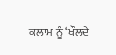ਕਲਾਮ ਨੂੰ ‘ਖੌਲਦੇ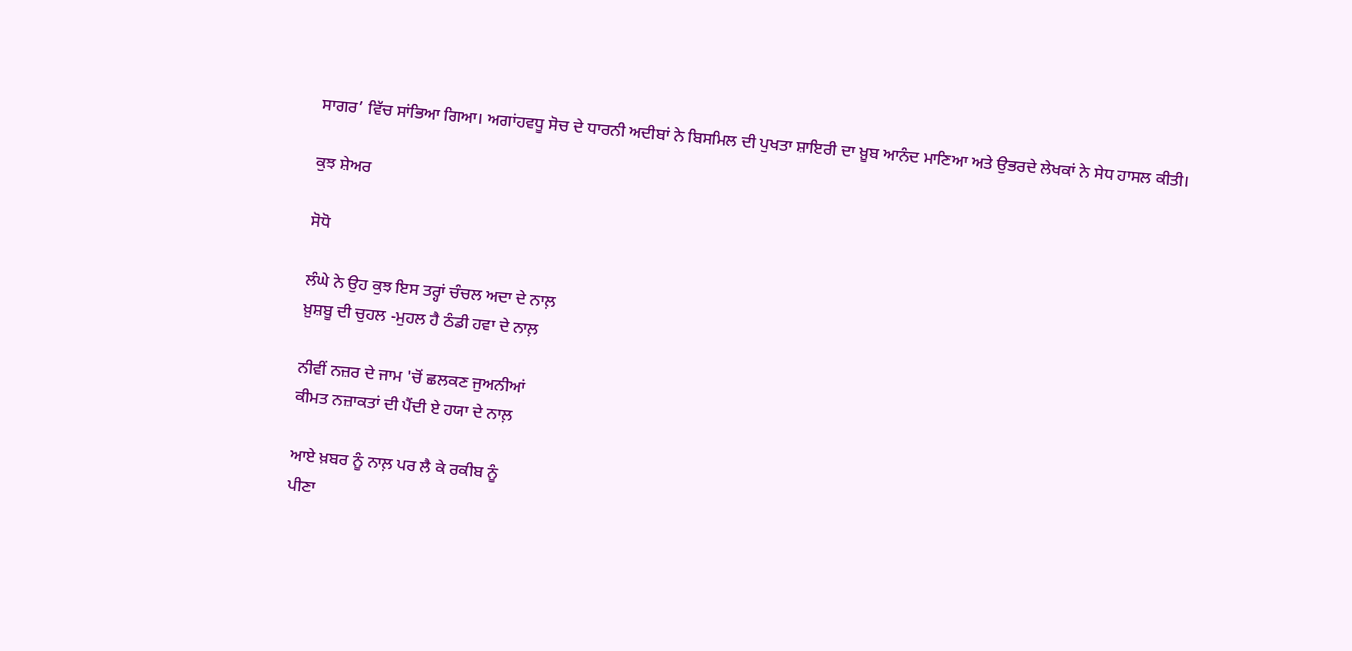ਸਾਗਰ’ ਵਿੱਚ ਸਾਂਭਿਆ ਗਿਆ। ਅਗਾਂਹਵਧੂ ਸੋਚ ਦੇ ਧਾਰਨੀ ਅਦੀਬਾਂ ਨੇ ਬਿਸਮਿਲ ਦੀ ਪੁਖਤਾ ਸ਼ਾਇਰੀ ਦਾ ਖ਼ੂਬ ਆਨੰਦ ਮਾਣਿਆ ਅਤੇ ਉਭਰਦੇ ਲੇਖਕਾਂ ਨੇ ਸੇਧ ਹਾਸਲ ਕੀਤੀ।

ਕੁਝ ਸ਼ੇਅਰ

ਸੋਧੋ

ਲੰਘੇ ਨੇ ਉਹ ਕੁਝ ਇਸ ਤਰ੍ਹਾਂ ਚੰਚਲ ਅਦਾ ਦੇ ਨਾਲ਼
ਖ਼ੁਸ਼ਬੂ ਦੀ ਚੁਹਲ -ਮੁਹਲ ਹੈ ਠੰਡੀ ਹਵਾ ਦੇ ਨਾਲ਼

ਨੀਵੀਂ ਨਜ਼ਰ ਦੇ ਜਾਮ 'ਚੋਂ ਛਲਕਣ ਜੁਅਨੀਆਂ
ਕੀਮਤ ਨਜ਼ਾਕਤਾਂ ਦੀ ਪੈਂਦੀ ਏ ਹਯਾ ਦੇ ਨਾਲ਼

ਆਏ ਖ਼ਬਰ ਨੂੰ ਨਾਲ਼ ਪਰ ਲੈ ਕੇ ਰਕੀਬ ਨੂੰ
ਪੀਣਾ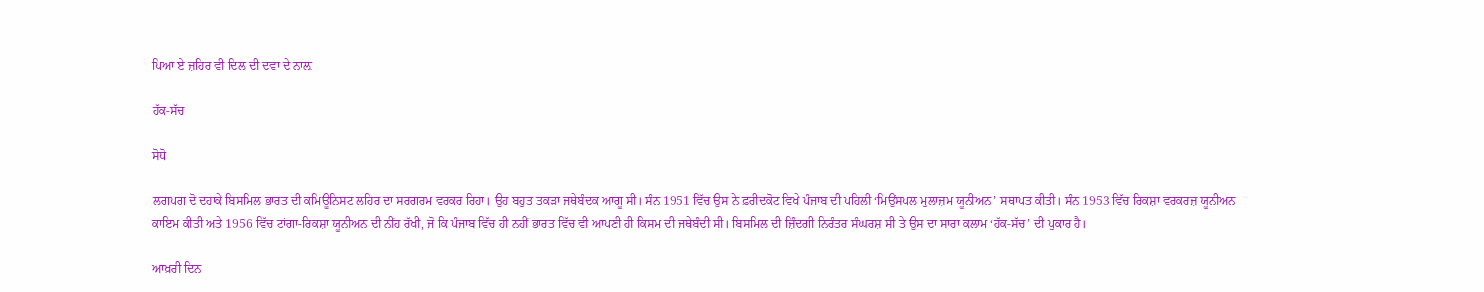ਪਿਆ ਏ ਜ਼ਹਿਰ ਵੀ ਦਿਲ ਦੀ ਦਵਾ ਦੇ ਨਾਲ਼

ਹੱਕ-ਸੱਚ

ਸੋਧੋ

ਲਗਪਗ ਦੋ ਦਹਾਕੇ ਬਿਸਮਿਲ ਭਾਰਤ ਦੀ ਕਮਿਊਨਿਸਟ ਲਹਿਰ ਦਾ ਸਰਗਰਮ ਵਰਕਰ ਰਿਹਾ। ਉਹ ਬਹੁਤ ਤਕੜਾ ਜਥੇਬੰਦਕ ਆਗੂ ਸੀ। ਸੰਨ 1951 ਵਿੱਚ ਉਸ ਨੇ ਫ਼ਰੀਦਕੋਟ ਵਿਖੇ ਪੰਜਾਬ ਦੀ ਪਹਿਲੀ ‘ਮਿਉਂਸਪਲ ਮੁਲਾਜ਼ਮ ਯੂਨੀਅਨ’ ਸਥਾਪਤ ਕੀਤੀ। ਸੰਨ 1953 ਵਿੱਚ ਰਿਕਸ਼ਾ ਵਰਕਰਜ਼ ਯੂਨੀਅਨ ਕਾਇਮ ਕੀਤੀ ਅਤੇ 1956 ਵਿੱਚ ਟਾਂਗਾ-ਰਿਕਸ਼ਾ ਯੂਨੀਅਨ ਦੀ ਨੀਂਹ ਰੱਖੀ, ਜੋ ਕਿ ਪੰਜਾਬ ਵਿੱਚ ਹੀ ਨਹੀਂ ਭਾਰਤ ਵਿੱਚ ਵੀ ਆਪਣੀ ਹੀ ਕਿਸਮ ਦੀ ਜਥੇਬੰਦੀ ਸੀ। ਬਿਸਮਿਲ ਦੀ ਜ਼ਿੰਦਗੀ ਨਿਰੰਤਰ ਸੰਘਰਸ਼ ਸੀ ਤੇ ਉਸ ਦਾ ਸਾਰਾ ਕਲਾਮ ‘ਹੱਕ-ਸੱਚ’ ਦੀ ਪੁਕਾਰ ਹੈ।

ਆਖ਼ਰੀ ਦਿਨ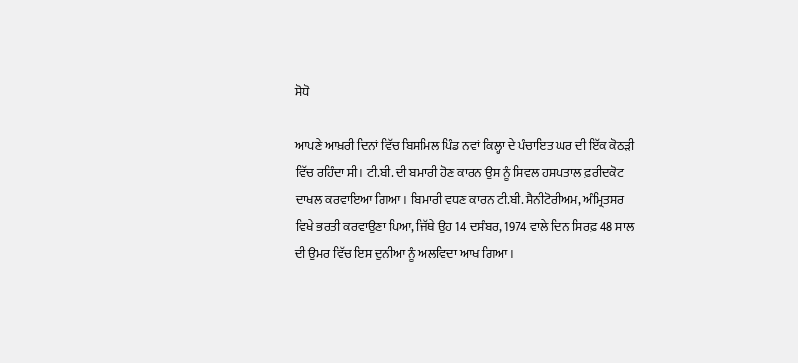ਸੋਧੋ

ਆਪਣੇ ਆਖ਼ਰੀ ਦਿਨਾਂ ਵਿੱਚ ਬਿਸਮਿਲ ਪਿੰਡ ਨਵਾਂ ਕਿਲ੍ਹਾ ਦੇ ਪੰਚਾਇਤ ਘਰ ਦੀ ਇੱਕ ਕੋਠੜੀ ਵਿੱਚ ਰਹਿੰਦਾ ਸੀ। ਟੀ.ਬੀ. ਦੀ ਬਮਾਰੀ ਹੋਣ ਕਾਰਨ ਉਸ ਨੂੰ ਸਿਵਲ ਹਸਪਤਾਲ ਫ਼ਰੀਦਕੋਟ ਦਾਖਲ ਕਰਵਾਇਆ ਗਿਆ। ਬਿਮਾਰੀ ਵਧਣ ਕਾਰਨ ਟੀ.ਬੀ. ਸੈਨੀਟੋਰੀਅਮ, ਅੰਮ੍ਰਿਤਸਰ ਵਿਖੇ ਭਰਤੀ ਕਰਵਾਉਣਾ ਪਿਆ, ਜਿੱਥੇ ਉਹ 14 ਦਸੰਬਰ, 1974 ਵਾਲੇ ਦਿਨ ਸਿਰਫ਼ 48 ਸਾਲ ਦੀ ਉਮਰ ਵਿੱਚ ਇਸ ਦੁਨੀਆ ਨੂੰ ਅਲਵਿਦਾ ਆਖ ਗਿਆ।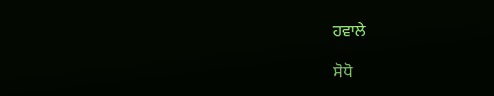ਹਵਾਲੇ

ਸੋਧੋ